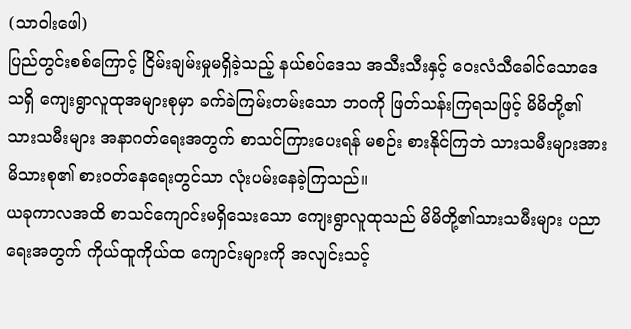(သာဝါးဖေါ)
ပြည်တွင်းစစ်ကြောင့် ငြိမ်းချမ်းမှုမရှိခဲ့သည့် နယ်စပ်ဒေသ အသီးသီးနှင့် ဝေးလံသီခေါင်သောဒေသရှိ ကျေးရွာလူထုအများစုမှာ ခက်ခဲကြမ်းတမ်းသော ဘဝကို ဖြတ်သန်းကြရသဖြင့် မိမိတို့၏သားသမီးများ အနာဂတ်ရေးအတွက် စာသင်ကြားပေးရန် မစဉ်း စားနိုင်ကြဘဲ သားသမီးများအား မိသားစု၏ စားဝတ်နေရေးတွင်သာ လုံးပမ်းနေခဲ့ကြသည်။
ယခုကာလအထိ စာသင်ကျောင်းမရှိသေးသော ကျေးရွာလူထုသည် မိမိတို့၏သားသမီးများ ပညာရေးအတွက် ကိုယ်ထူကိုယ်ထ ကျောင်းများကို အလျင်းသင့်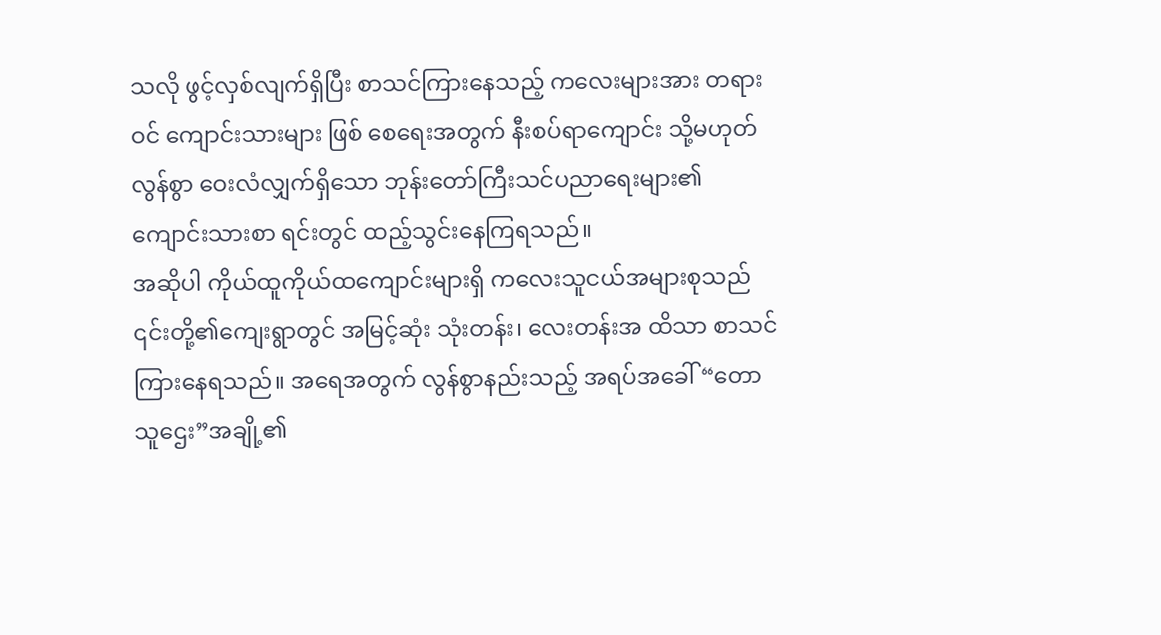သလို ဖွင့်လှစ်လျက်ရှိပြီး စာသင်ကြားနေသည့် ကလေးများအား တရားဝင် ကျောင်းသားများ ဖြစ် စေရေးအတွက် နီးစပ်ရာကျောင်း သို့မဟုတ် လွန်စွာ ဝေးလံလျှက်ရှိသော ဘုန်းတော်ကြီးသင်ပညာရေးများ၏ ကျောင်းသားစာ ရင်းတွင် ထည့်သွင်းနေကြရသည်။
အဆိုပါ ကိုယ်ထူကိုယ်ထကျောင်းများရှိ ကလေးသူငယ်အများစုသည် ၎င်းတို့၏ကျေးရွာတွင် အမြင့်ဆုံး သုံးတန်း၊ လေးတန်းအ ထိသာ စာသင်ကြားနေရသည်။ အရေအတွက် လွန်စွာနည်းသည့် အရပ်အခေါ် “တောသူဌေး”အချို့၏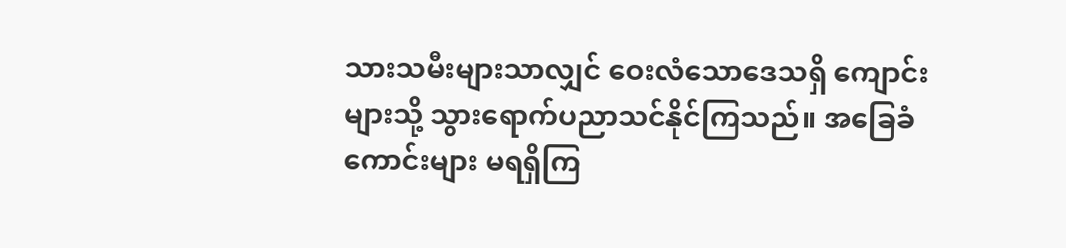သားသမီးများသာလျှင် ဝေးလံသောဒေသရှိ ကျောင်းများသို့ သွားရောက်ပညာသင်နိုင်ကြသည်။ အခြေခံကောင်းများ မရရှိကြ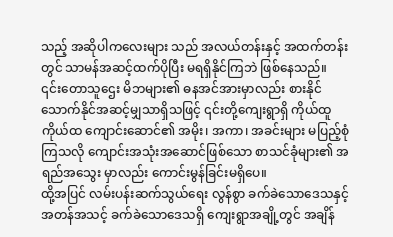သည့် အဆိုပါကလေးများ သည် အလယ်တန်းနှင့် အထက်တန်းတွင် သာမန်အဆင့်ထက်ပိုပြီး မရရှိနိုင်ကြဘဲ ဖြစ်နေသည်။
၎င်းတောသူဌေး မိဘများ၏ ဓနအင်အားမှာလည်း စားနိုင်သောက်နိုင်အဆင့်မျှသာရှိသဖြင့် ၎င်းတို့ကျေးရွာရှိ ကိုယ်ထူကိုယ်ထ ကျောင်းဆောင်၏ အမိုး၊ အကာ၊ အခင်းများ မပြည့်စုံကြသလို ကျောင်းအသုံးအဆောင်ဖြစ်သော စာသင်ခုံများ၏ အရည်အသွေး မှာလည်း ကောင်းမွန်ခြင်းမရှိပေ။
ထို့အပြင် လမ်းပန်းဆက်သွယ်ရေး လွန်စွာ ခက်ခဲသောဒေသနှင့် အတန်အသင့် ခက်ခဲသောဒေသရှိ ကျေးရွာအချို့တွင် အချိန်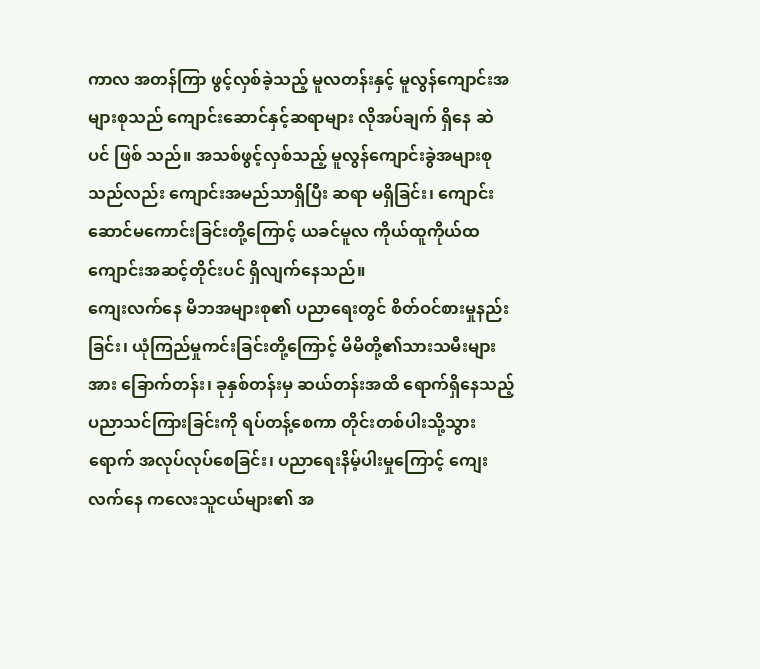ကာလ အတန်ကြာ ဖွင့်လှစ်ခဲ့သည့် မူလတန်းနှင့် မူလွန်ကျောင်းအများစုသည် ကျောင်းဆောင်နှင့်ဆရာများ လိုအပ်ချက် ရှိနေ ဆဲပင် ဖြစ် သည်။ အသစ်ဖွင့်လှစ်သည့် မူလွန်ကျောင်းခွဲအများစုသည်လည်း ကျောင်းအမည်သာရှိပြီး ဆရာ မရှိခြင်း၊ ကျောင်း ဆောင်မကောင်းခြင်းတို့ကြောင့် ယခင်မူလ ကိုယ်ထူကိုယ်ထ ကျောင်းအဆင့်တိုင်းပင် ရှိလျက်နေသည်။
ကျေးလက်နေ မိဘအများစု၏ ပညာရေးတွင် စိတ်ဝင်စားမှုနည်းခြင်း၊ ယုံကြည်မှုကင်းခြင်းတို့ကြောင့် မိမိတို့၏သားသမီးများအား ခြောက်တန်း၊ ခုနှစ်တန်းမှ ဆယ်တန်းအထိ ရောက်ရှိနေသည့် ပညာသင်ကြားခြင်းကို ရပ်တန့်စေကာ တိုင်းတစ်ပါးသို့သွား ရောက် အလုပ်လုပ်စေခြင်း၊ ပညာရေးနိမ့်ပါးမှုကြောင့် ကျေးလက်နေ ကလေးသူငယ်များ၏ အ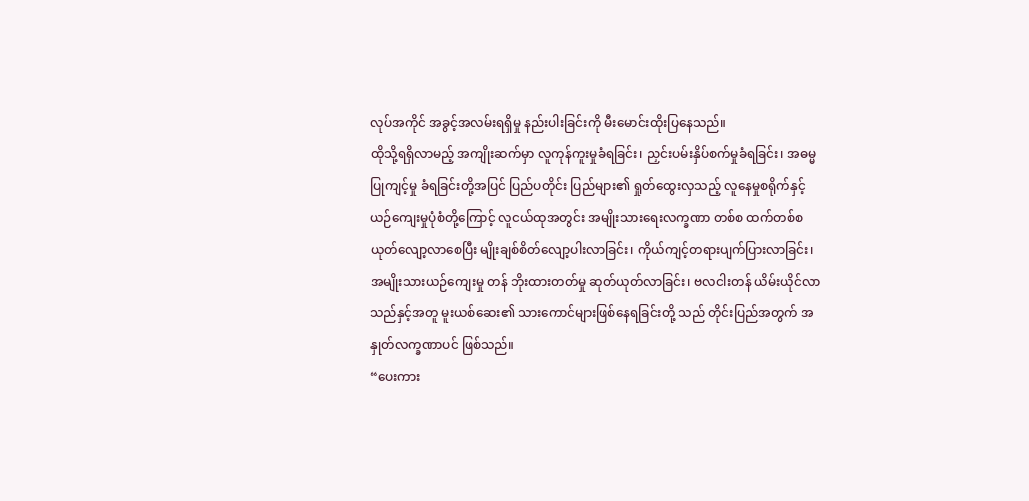လုပ်အကိုင် အခွင့်အလမ်းရရှိမှု နည်းပါးခြင်းကို မီးမောင်းထိုးပြနေသည်။
ထိုသို့ရရှိလာမည့် အကျိုးဆက်မှာ လူကုန်ကူးမှုခံရခြင်း၊ ညှင်းပမ်းနှိပ်စက်မှုခံရခြင်း၊ အဓမ္မပြုကျင့်မှု ခံရခြင်းတို့အပြင် ပြည်ပတိုင်း ပြည်များ၏ ရှုတ်ထွေးလှသည့် လူနေမှုစရိုက်နှင့် ယဉ်ကျေးမှုပုံစံတို့ကြောင့် လူငယ်ထုအတွင်း အမျိုးသားရေးလက္ခဏာ တစ်စ ထက်တစ်စ ယုတ်လျော့လာစေပြီး မျိုးချစ်စိတ်လျော့ပါးလာခြင်း၊ ကိုယ်ကျင့်တရားပျက်ပြားလာခြင်း၊ အမျိုးသားယဉ်ကျေးမှု တန် ဘိုးထားတတ်မှု ဆုတ်ယုတ်လာခြင်း၊ ဗလငါးတန် ယိမ်းယိုင်လာသည်နှင့်အတူ မူးယစ်ဆေး၏ သားကောင်များဖြစ်နေရခြင်းတို့ သည် တိုင်းပြည်အတွက် အနှုတ်လက္ခဏာပင် ဖြစ်သည်။
“ပေးကား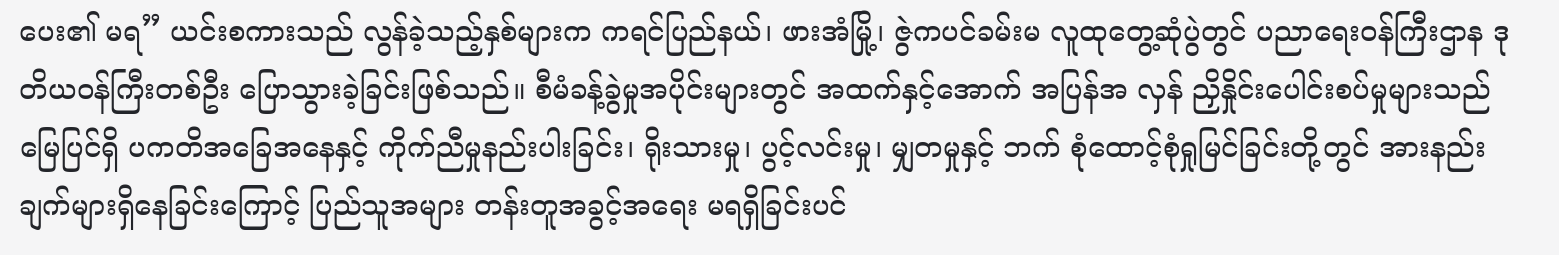ပေး၏ မရ” ယင်းစကားသည် လွန်ခဲ့သည့်နှစ်များက ကရင်ပြည်နယ်၊ ဖားအံမြို့၊ ဇွဲကပင်ခမ်းမ လူထုတွေ့ဆုံပွဲတွင် ပညာရေးဝန်ကြီးဌာန ဒုတိယဝန်ကြီးတစ်ဦး ပြောသွားခဲ့ခြင်းဖြစ်သည်။ စီမံခန့်ခွဲမှုအပိုင်းများတွင် အထက်နှင့်အောက် အပြန်အ လှန် ညှိနှိုင်းပေါင်းစပ်မှုများသည် မြေပြင်ရှိ ပကတိအခြေအနေနှင့် ကိုက်ညီမှုနည်းပါးခြင်း၊ ရိုးသားမှု၊ ပွင့်လင်းမှု၊ မျှတမှုနှင့် ဘက် စုံထောင့်စုံရှုမြင်ခြင်းတို့တွင် အားနည်းချက်များရှိနေခြင်းကြောင့် ပြည်သူအများ တန်းတူအခွင့်အရေး မရရှိခြင်းပင်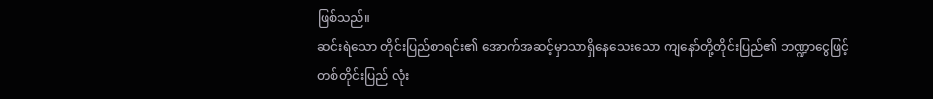ဖြစ်သည်။
ဆင်းရဲသော တိုင်းပြည်စာရင်း၏ အောက်အဆင့်မှာသာရှိနေသေးသော ကျနော်တို့တိုင်းပြည်၏ ဘဏ္ဍာငွေဖြင့် တစ်တိုင်းပြည် လုံး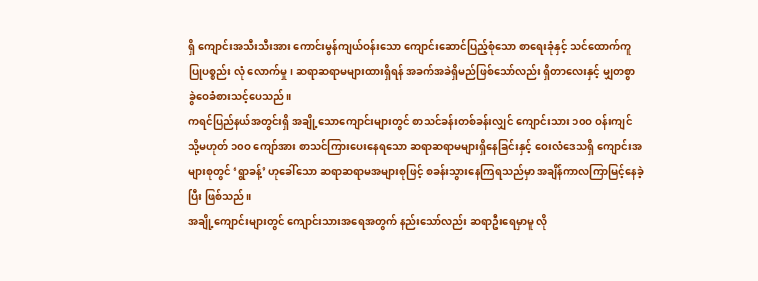ရှိ ကျောင်းအသီးသီးအား ကောင်းမွန်ကျယ်ဝန်းသော ကျောင်းဆောင်ပြည့်စုံသော စာရေးခုံနှင့် သင်ထောက်ကူပြုပစ္စည်း လုံ လောက်မှု၊ ဆရာဆရာမများထားရှိရန် အခက်အခဲရှိမည်ဖြစ်သော်လည်း ရှိတာလေးနှင့် မျှတစွာ ခွဲဝေခံစားသင့်ပေသည်။
ကရင်ပြည်နယ်အတွင်းရှိ အချို့သောကျောင်းများတွင် စာသင်ခန်းတစ်ခန်းလျှင် ကျောင်းသား ၁၀ဝ ဝန်းကျင် သို့မဟုတ် ၁၀ဝ ကျော်အား စာသင်ကြားပေးနေရသော ဆရာဆရာမများရှိနေခြင်းနှင့် ဝေးလံဒေသရှိ ကျောင်းအများစုတွင် ‘ရွာခန့်’ ဟုခေါ်သော ဆရာဆရာမအများစုဖြင့် စခန်းသွားနေကြရသည်မှာ အချိန်ကာလကြာမြင့်နေခဲ့ပြီး ဖြစ်သည်။
အချို့ကျောင်းများတွင် ကျောင်းသားအရေအတွက် နည်းသော်လည်း ဆရာဦးရေမှာမူ လို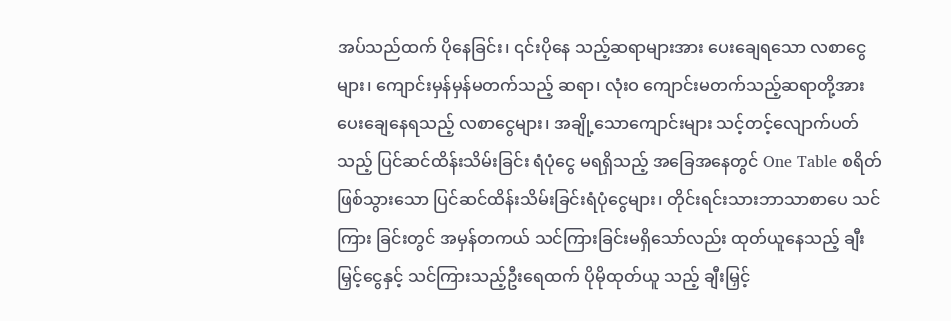အပ်သည်ထက် ပိုနေခြင်း၊ ၎င်းပိုနေ သည့်ဆရာများအား ပေးချေရသော လစာငွေများ၊ ကျောင်းမှန်မှန်မတက်သည့် ဆရာ၊ လုံးဝ ကျောင်းမတက်သည့်ဆရာတို့အား ပေးချေနေရသည့် လစာငွေများ၊ အချို့သောကျောင်းများ သင့်တင့်လျောက်ပတ်သည့် ပြင်ဆင်ထိန်းသိမ်းခြင်း ရံပုံငွေ မရရှိသည့် အခြေအနေတွင် One Table စရိတ်ဖြစ်သွားသော ပြင်ဆင်ထိန်းသိမ်းခြင်းရံပုံငွေများ၊ တိုင်းရင်းသားဘာသာစာပေ သင်ကြား ခြင်းတွင် အမှန်တကယ် သင်ကြားခြင်းမရှိသော်လည်း ထုတ်ယူနေသည့် ချီးမြှင့်ငွေနှင့် သင်ကြားသည့်ဦးရေထက် ပိုမိုထုတ်ယူ သည့် ချီးမြှင့်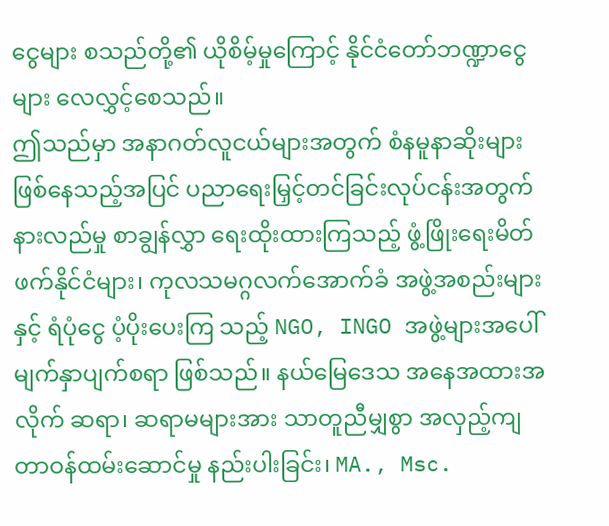ငွေများ စသည်တို့၏ ယိုစိမ့်မှုကြောင့် နိုင်ငံတော်ဘဏ္ဍာငွေများ လေလွှင့်စေသည်။
ဤသည်မှာ အနာဂတ်လူငယ်များအတွက် စံနမူနာဆိုးများဖြစ်နေသည့်အပြင် ပညာရေးမြှင့်တင်ခြင်းလုပ်ငန်းအတွက် နားလည်မှု စာချွန်လွှာ ရေးထိုးထားကြသည့် ဖွံ့ဖြိုးရေးမိတ်ဖက်နိုင်ငံများ၊ ကုလသမဂ္ဂလက်အောက်ခံ အဖွဲ့အစည်းများနှင့် ရံပုံငွေ ပံ့ပိုးပေးကြ သည့် NGO, INGO အဖွဲ့များအပေါ် မျက်နှာပျက်စရာ ဖြစ်သည်။ နယ်မြေဒေသ အနေအထားအလိုက် ဆရာ၊ ဆရာမများအား သာတူညီမျှစွာ အလှည့်ကျ တာဝန်ထမ်းဆောင်မှု နည်းပါးခြင်း၊ MA., Msc.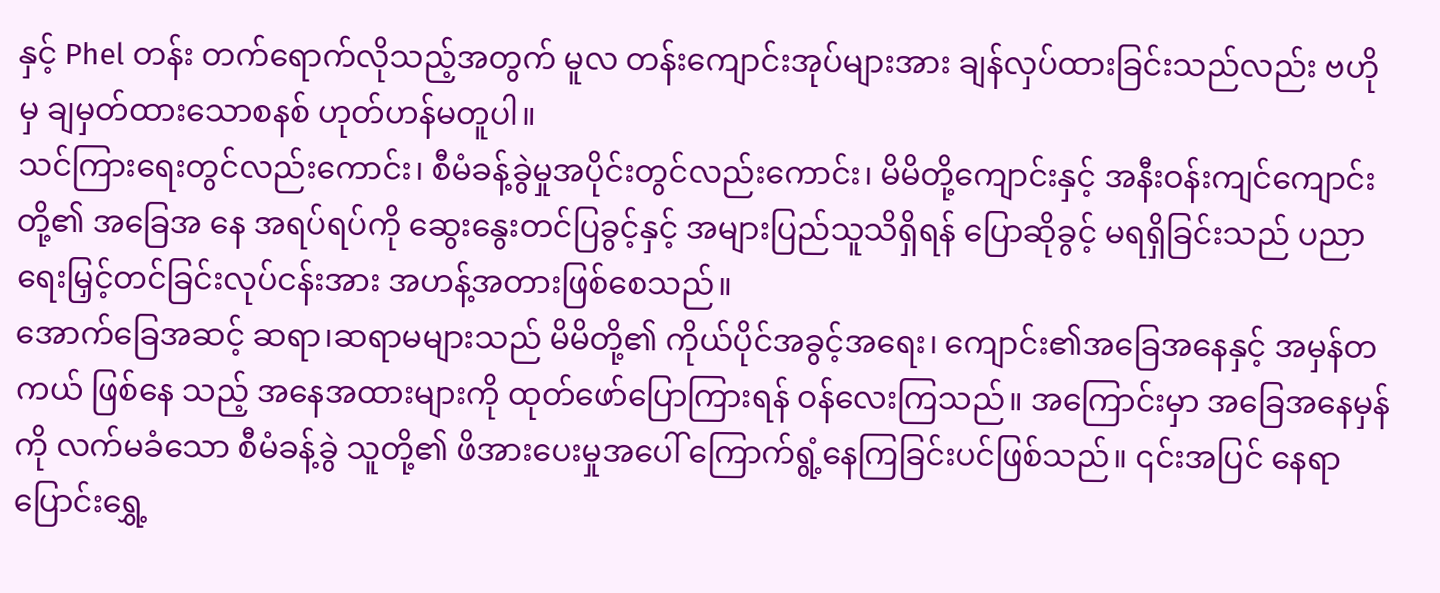နှင့် Phel တန်း တက်ရောက်လိုသည့်အတွက် မူလ တန်းကျောင်းအုပ်များအား ချန်လှပ်ထားခြင်းသည်လည်း ဗဟိုမှ ချမှတ်ထားသောစနစ် ဟုတ်ဟန်မတူပါ။
သင်ကြားရေးတွင်လည်းကောင်း၊ စီမံခန့်ခွဲမှုအပိုင်းတွင်လည်းကောင်း၊ မိမိတို့ကျောင်းနှင့် အနီးဝန်းကျင်ကျောင်းတို့၏ အခြေအ နေ အရပ်ရပ်ကို ဆွေးနွေးတင်ပြခွင့်နှင့် အများပြည်သူသိရှိရန် ပြောဆိုခွင့် မရရှိခြင်းသည် ပညာရေးမြှင့်တင်ခြင်းလုပ်ငန်းအား အဟန့်အတားဖြစ်စေသည်။
အောက်ခြေအဆင့် ဆရာ၊ဆရာမများသည် မိမိတို့၏ ကိုယ်ပိုင်အခွင့်အရေး၊ ကျောင်း၏အခြေအနေနှင့် အမှန်တကယ် ဖြစ်နေ သည့် အနေအထားများကို ထုတ်ဖော်ပြောကြားရန် ဝန်လေးကြသည်။ အကြောင်းမှာ အခြေအနေမှန်ကို လက်မခံသော စီမံခန့်ခွဲ သူတို့၏ ဖိအားပေးမှုအပေါ် ကြောက်ရွံ့နေကြခြင်းပင်ဖြစ်သည်။ ၎င်းအပြင် နေရာပြောင်းရွှေ့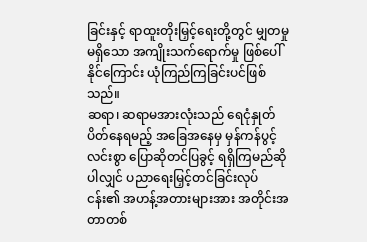ခြင်းနှင့် ရာထူးတိုးမြှင့်ရေးတို့တွင် မျှတမှုမရှိသော အကျိုးသက်ရောက်မှု ဖြစ်ပေါ်နိုင်ကြောင်း ယုံကြည်ကြခြင်းပင်ဖြစ်သည်။
ဆရာ၊ ဆရာမအားလုံးသည် ရေငုံနှုတ်ပိတ်နေရမည့် အခြေအနေမှ မှန်ကန်ပွင့်လင်းစွာ ပြောဆိုတင်ပြခွင့် ရရှိကြမည်ဆိုပါလျှင် ပညာရေးမြှင့်တင်ခြင်းလုပ်ငန်း၏ အဟန့်အတားများအား အတိုင်းအတာတစ်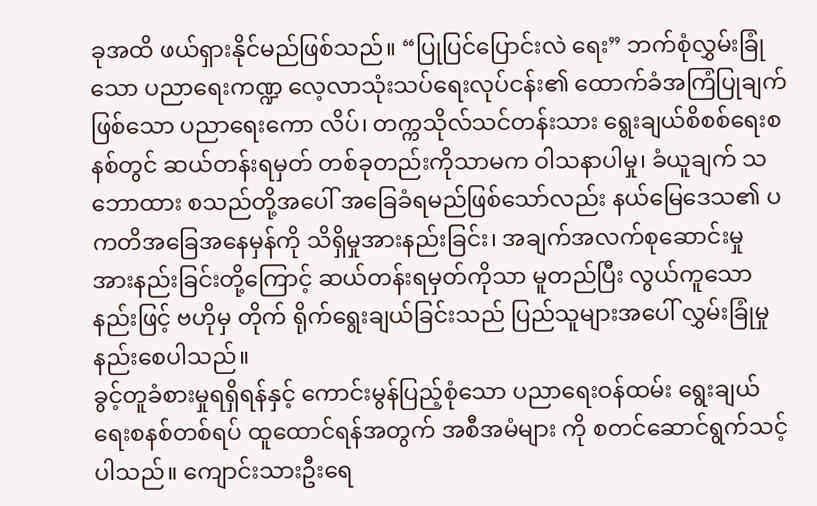ခုအထိ ဖယ်ရှားနိုင်မည်ဖြစ်သည်။ “ပြုပြင်ပြောင်းလဲ ရေး” ဘက်စုံလွှမ်းခြုံသော ပညာရေးကဏ္ဍ လေ့လာသုံးသပ်ရေးလုပ်ငန်း၏ ထောက်ခံအကြံပြုချက်ဖြစ်သော ပညာရေးကော လိပ်၊ တက္ကသိုလ်သင်တန်းသား ရွေးချယ်စိစစ်ရေးစနစ်တွင် ဆယ်တန်းရမှတ် တစ်ခုတည်းကိုသာမက ဝါသနာပါမှု၊ ခံယူချက် သဘောထား စသည်တို့အပေါ် အခြေခံရမည်ဖြစ်သော်လည်း နယ်မြေဒေသ၏ ပကတိအခြေအနေမှန်ကို သိရှိမှုအားနည်းခြင်း၊ အချက်အလက်စုဆောင်းမှု အားနည်းခြင်းတို့ကြောင့် ဆယ်တန်းရမှတ်ကိုသာ မူတည်ပြီး လွယ်ကူသောနည်းဖြင့် ဗဟိုမှ တိုက် ရိုက်ရွေးချယ်ခြင်းသည် ပြည်သူများအပေါ် လွှမ်းခြုံမှုနည်းစေပါသည်။
ခွင့်တူခံစားမှုရရှိရန်နှင့် ကောင်းမွန်ပြည့်စုံသော ပညာရေးဝန်ထမ်း ရွေးချယ်ရေးစနစ်တစ်ရပ် ထူထောင်ရန်အတွက် အစီအမံများ ကို စတင်ဆောင်ရွက်သင့်ပါသည်။ ကျောင်းသားဦးရေ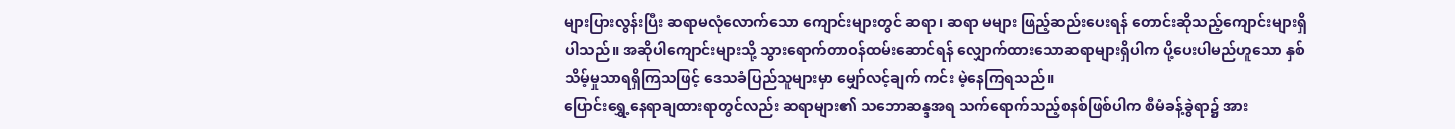များပြားလွန်းပြီး ဆရာမလုံလောက်သော ကျောင်းများတွင် ဆရာ၊ ဆရာ မများ ဖြည့်ဆည်းပေးရန် တောင်းဆိုသည့်ကျောင်းများရှိပါသည်။ အဆိုပါကျောင်းများသို့ သွားရောက်တာဝန်ထမ်းဆောင်ရန် လျှောက်ထားသောဆရာများရှိပါက ပို့ပေးပါမည်ဟူသော နှစ်သိမ့်မှုသာရရှိကြသဖြင့် ဒေသခံပြည်သူများမှာ မျှော်လင့်ချက် ကင်း မဲ့နေကြရသည်။
ပြောင်းရွှေ့နေရာချထားရာတွင်လည်း ဆရာများ၏ သဘောဆန္ဒအရ သက်ရောက်သည့်စနစ်ဖြစ်ပါက စီမံခန့်ခွဲရာ၌ အား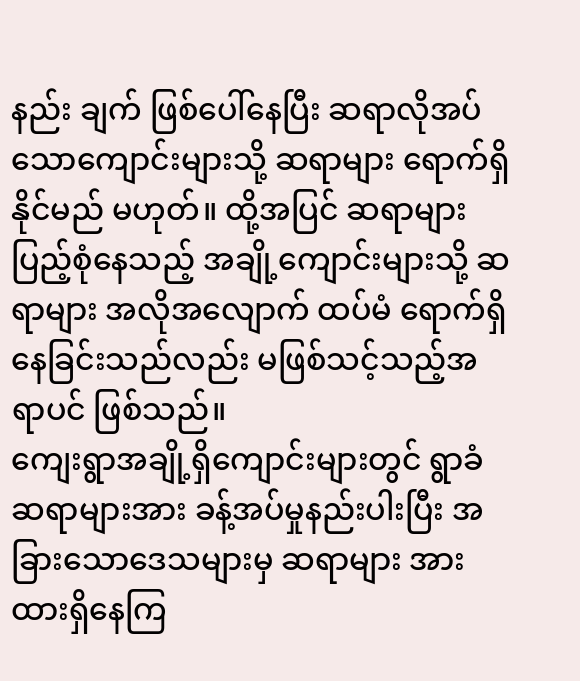နည်း ချက် ဖြစ်ပေါ်နေပြီး ဆရာလိုအပ်သောကျောင်းများသို့ ဆရာများ ရောက်ရှိနိုင်မည် မဟုတ်။ ထို့အပြင် ဆရာများ ပြည့်စုံနေသည့် အချို့ကျောင်းများသို့ ဆရာများ အလိုအလျောက် ထပ်မံ ရောက်ရှိနေခြင်းသည်လည်း မဖြစ်သင့်သည့်အရာပင် ဖြစ်သည်။
ကျေးရွာအချို့ရှိကျောင်းများတွင် ရွာခံဆရာများအား ခန့်အပ်မှုနည်းပါးပြီး အခြားသောဒေသများမှ ဆရာများ အားထားရှိနေကြ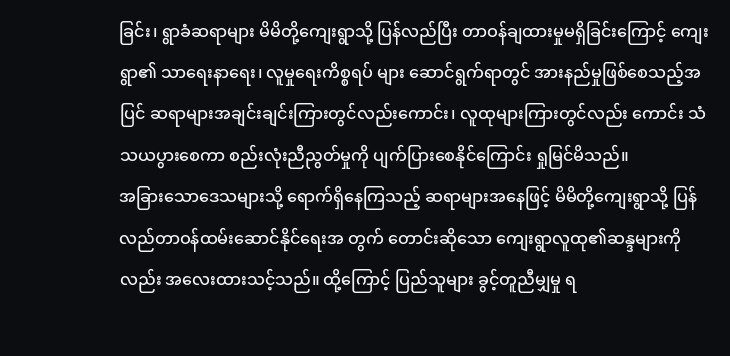ခြင်း၊ ရွာခံဆရာများ မိမိတို့ကျေးရွာသို့ ပြန်လည်ပြီး တာဝန်ချထားမှုမရှိခြင်းကြောင့် ကျေးရွာ၏ သာရေးနာရေး၊ လူမှုရေးကိစ္စရပ် များ ဆောင်ရွက်ရာတွင် အားနည်မှုဖြစ်စေသည့်အပြင် ဆရာများအချင်းချင်းကြားတွင်လည်းကောင်း၊ လူထုများကြားတွင်လည်း ကောင်း သံသယပွားစေကာ စည်းလုံးညီညွတ်မှုကို ပျက်ပြားစေနိုင်ကြောင်း ရှုမြင်မိသည်။
အခြားသောဒေသများသို့ ရောက်ရှိနေကြသည့် ဆရာများအနေဖြင့် မိမိတို့ကျေးရွာသို့ ပြန်လည်တာဝန်ထမ်းဆောင်နိုင်ရေးအ တွက် တောင်းဆိုသော ကျေးရွာလူထု၏ဆန္ဒများကိုလည်း အလေးထားသင့်သည်။ ထို့ကြောင့် ပြည်သူများ ခွင့်တူညီမျှမှု ရ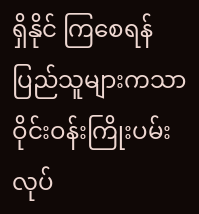ရှိနိုင် ကြစေရန် ပြည်သူများကသာ ဝိုင်းဝန်းကြိုးပမ်းလုပ်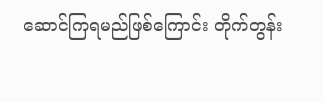ဆောင်ကြရမည်ဖြစ်ကြောင်း တိုက်တွန်း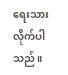ရေးသားလိုက်ပါသည်။